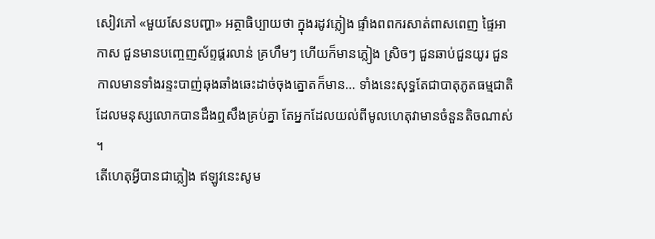សៀវភៅ «មួយសែនបញ្ហា» អត្ថាធិប្បាយថា ក្នុងរដូវភ្លៀង ផ្ទាំងពពករសាត់ពាសពេញ ផ្ទៃអាកាស ជួនមានបញ្ចេញស័ព្ទផ្គរលាន់ គ្រហឹមៗ ហើយក៏មានភ្លៀង ស្រិចៗ ជួនឆាប់ជួនយូរ ជួនកាលមានទាំងរន្ទះបាញ់ឆុងឆាំងឆេះដាច់ចុងត្នោតក៏មាន… ទាំងនេះសុទ្ធតែជាបាតុភូតធម្មជាតិដែលមនុស្សលោកបានដឹងឮសឹងគ្រប់គ្នា តែអ្នកដែលយល់ពីមូលហេតុវាមានចំនួនតិចណាស់ ។
តើហេតុអ្វីបានជាភ្លៀង ឥឡូវនេះសូម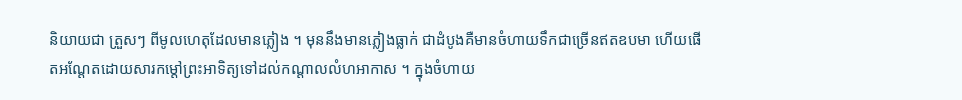និយាយជា ត្រួសៗ ពីមូលហេតុដែលមានភ្លៀង ។ មុននឹងមានភ្លៀងធ្លាក់ ជាដំបូងគឺមានចំហាយទឹកជាច្រើនឥតឧបមា ហើយផើតអណ្តែតដោយសារកម្តៅព្រះអាទិត្យទៅដល់កណ្តាលលំហអាកាស ។ ក្នុងចំហាយ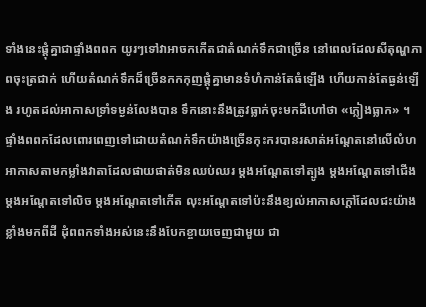ទាំងនេះផ្តុំគ្នាជាផ្ទាំងពពក យូរៗទៅវាអាចកកើតជាតំណក់ទឹកជាច្រើន នៅពេលដែលសីតុណ្ហភាពចុះត្រជាក់ ហើយតំណក់ទឹកដ៏ច្រើនកកកុញផ្តុំគ្នាមានទំហំកាន់តែធំឡើង ហើយកាន់តែធ្ងន់ឡើង រហូតដល់អាកាសទ្រាំទម្ងន់លែងបាន ទឹកនោះនឹងត្រូវធ្លាក់ចុះមកដីហៅថា «ភ្លៀងធ្លាក» ។
ផ្ទាំងពពកដែលពោរពេញទៅដោយតំណក់ទឹកយ៉ាងច្រើនកុះករបានរសាត់អណ្តែតនៅលើលំហអាកាសតាមកម្លាំងវាតាដែលផាយផាត់មិនឈប់ឈរ ម្តងអណ្តែតទៅត្បូង ម្តងអណ្តែតទៅជើង ម្តងអណ្តែតទៅលិច ម្តងអណ្តែតទៅកើត លុះអណ្តែតទៅប៉ះនឹងខ្យល់អាកាសក្តៅដែលជះយ៉ាងខ្លាំងមកពីដី ដុំពពកទាំងអស់នេះនឹងបែកខ្ចាយចេញជាមួយ ជា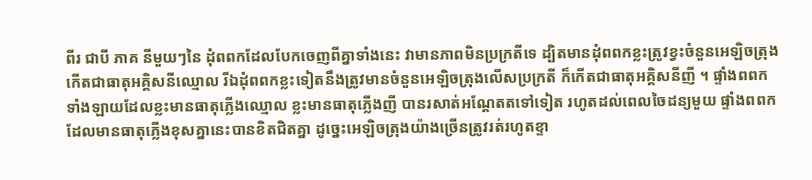ពីរ ជាបី ភាគ នីមួយៗនៃ ដុំពពកដែលបែកចេញពីគ្នាទាំងនេះ វាមានភាពមិនប្រក្រតីទេ ដ្បិតមានដុំពពកខ្លះត្រូវខ្វះចំនួនអេឡិចត្រុង កើតជាធាតុអគ្គិសនីឈ្មោល រីឯដុំពពកខ្លះទៀតនឹងត្រូវមានចំនួនអេឡិចត្រុងលើសប្រក្រតី ក៏កើតជាធាតុអគ្គិសនីញី ។ ផ្ទាំងពពកទាំងឡាយដែលខ្លះមានធាតុភ្លើងឈ្មោល ខ្លះមានធាតុភ្លើងញី បានរសាត់អណ្តែតតទៅទៀត រហូតដល់ពេលចៃដន្យមួយ ផ្ទាំងពពកដែលមានធាតុភ្លើងខុសគ្នានេះបានខិតជិតគ្នា ដូច្នេះអេឡិចត្រុងយ៉ាងច្រើនត្រូវរត់រហូតខ្ទា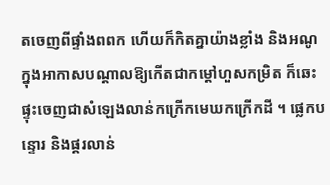តចេញពីផ្ទាំងពពក ហើយក៏កិតគ្នាយ៉ាងខ្លាំង និងអណូក្នុងអាកាសបណ្តាលឱ្យកើតជាកម្តៅហួសកម្រិត ក៏ឆេះផ្ទុះចេញជាសំឡេងលាន់កក្រើកមេឃកក្រើកដី ។ ផ្លេកបន្ទោរ និងផ្គរលាន់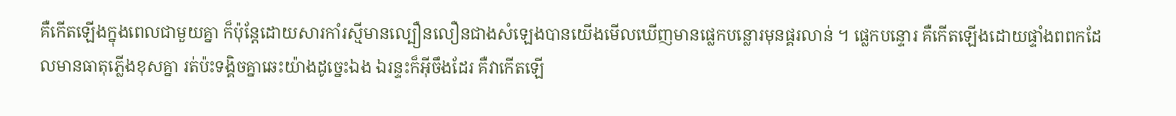គឺកើតឡើងក្នុងពេលជាមួយគ្នា ក៏ប៉ុន្តែដោយសារកាំរស្មីមានល្បឿនលឿនជាងសំឡេងបានយើងមើលឃើញមានផ្លេកបន្លោរមុនផ្គរលាន់ ។ ផ្លេកបន្ទោរ គឺកើតឡើងដោយផ្ទាំងពពកដែលមានធាតុភ្លើងខុសគ្នា រត់ប៉ះទង្គិចគ្នាឆេះយ៉ាងដូច្នេះឯង ឯរន្ទះក៏អ៊ីចឹងដែរ គឺវាកើតឡើ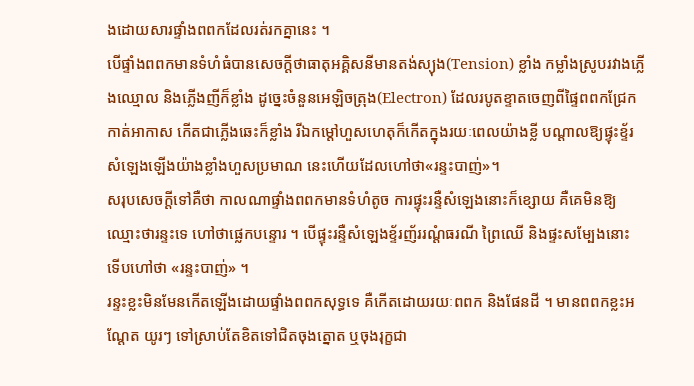ងដោយសារផ្ទាំងពពកដែលរត់រកគ្នានេះ ។
បើផ្ទាំងពពកមានទំហំធំបានសេចក្តីថាធាតុអគ្គិសនីមានតង់ស្យុង(Tension) ខ្លាំង កម្លាំងស្រូបរវាងភ្លើងឈ្មោល និងភ្លើងញីក៏ខ្លាំង ដូច្នេះចំនួនអេឡិចត្រុង(Electron) ដែលរបូតខ្ទាតចេញពីផ្ទៃពពកជ្រែកកាត់អាកាស កើតជាភ្លើងឆេះក៏ខ្លាំង រីឯកម្តៅហួសហេតុក៏កើតក្នុងរយៈពេលយ៉ាងខ្លី បណ្តាលឱ្យផ្ទុះខ្ទ័រសំឡេងឡើងយ៉ាងខ្លាំងហួសប្រមាណ នេះហើយដែលហៅថា«រន្ទះបាញ់»។
សរុបសេចក្តីទៅគឺថា កាលណាផ្ទាំងពពកមានទំហំតូច ការផ្ទុះរន្ទឺសំឡេងនោះក៏ខ្សោយ គឺគេមិនឱ្យឈ្មោះថារន្ទះទេ ហៅថាផ្លេកបន្ទោរ ។ បើផ្ទុះរន្ទឺសំឡេងខ្ទ័រញ័ររណ្តំធរណី ព្រៃឈើ និងផ្ទះសម្បែងនោះ ទើបហៅថា «រន្ទះបាញ់» ។
រន្ទះខ្លះមិនមែនកើតឡើងដោយផ្ទាំងពពកសុទ្ធទេ គឺកើតដោយរយៈពពក និងផែនដី ។ មានពពកខ្លះអណ្តែត យូរៗ ទៅស្រាប់តែខិតទៅជិតចុងត្នោត ឬចុងរុក្ខជា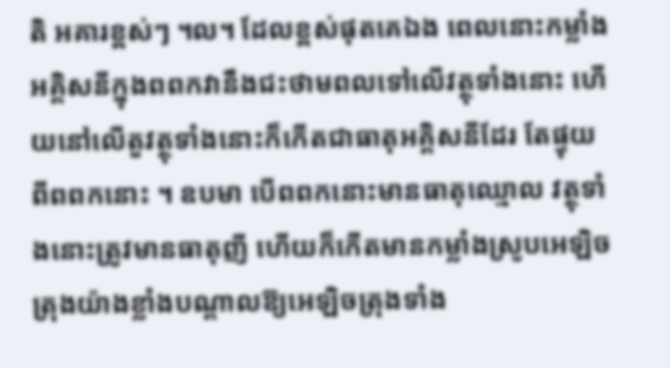តិ អគារខ្ពស់ៗ ។ល។ ដែលខ្ពស់ផុតគេឯង ពេលនោះកម្លាំងអគ្គិសនីក្នុងពពកវានឹងជះថាមពលទៅលើវត្ថុទាំងនោះ ហើយនៅលើតួវត្ថុទាំងនោះក៏កើតជាធាតុអគ្គិសនីដែរ តែផ្ទុយពីពពកនោះ ។ ឧបមា បើពពកនោះមានធាតុឈ្មោល វត្ថុទាំងនោះត្រូវមានធាតុញី ហើយក៏កើតមានកម្លាំងស្រូបអេឡិចត្រុងយ៉ាងខ្លាំងបណ្តាលឱ្យអេឡិចត្រុងទាំង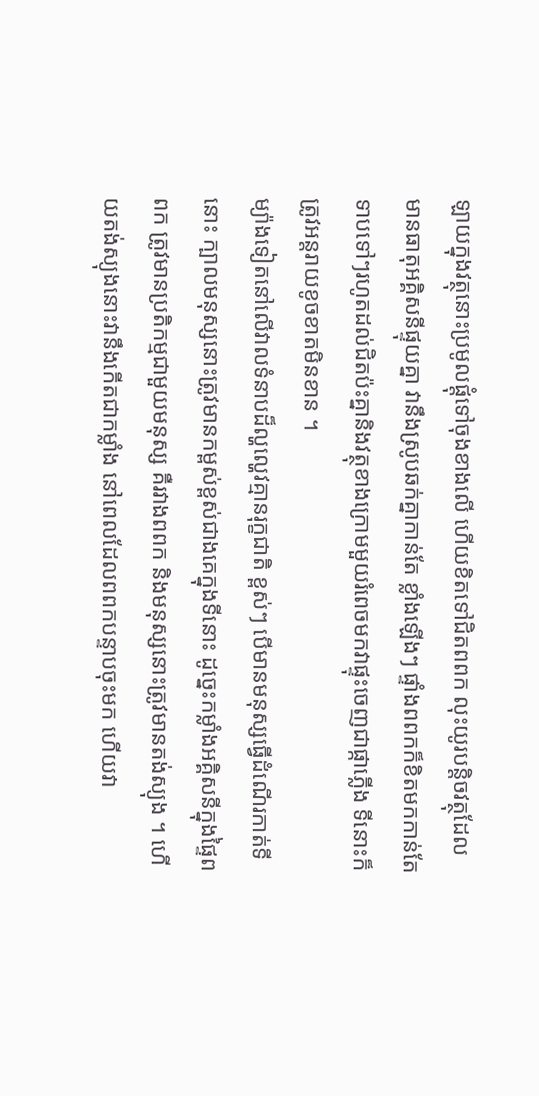ឡាយក្នុងវត្ថុនោះប្រមូលផ្តុំទៅចុងខាងលើ ហើយខិតទៅជិតពពក លុះយូរបន្តិចវត្ថុដែលមានធាតុអគ្គិសនីផ្ទុយគ្នា វានឹងស្រូបឆក់គ្នាកាន់តែ ខ្លាំងឡើងៗ ផ្ទាំងពពកក៏ខិតមកកាន់តែ ទាបទៅៗរហូតដល់ជិតប៉ះគ្នានិងវត្ថុខាងក្រោមមួយរំពេចមកវាផ្ទុះចេញជាផ្កាភ្លើង ទីនោះក៏ត្រូវអន្តរាយខូចខាតមិនខាន ។
ម្យ៉ាងទៀតនៅលើវាលទំនាបដ៏ល្ហល្ហេវគ្មានរុក្ខជាតិ ខ្ពស់ៗ បើមានមនុស្សធ្វើដំណើរកាត់ទីនោះ ក្បាលមនុស្សនោះត្រូវមានកម្ពស់ខ្ពស់ជាងគេក្នុងទីនោះ ដូច្នេះកម្លាំងអគ្គិសនីក្នុងផ្ទៃពពក ត្រូវមានប្រតិកម្មជាមួយមនុស្ស គឺរវាងពពក និងមនុស្សនោះត្រូវមានតង់ស្យុង ។ ហើយតង់ស្យុងនោះវានឹងកើតជាកម្លាំង នៅពេលដែលពពកបន្ទាបចុះមក ហើយវា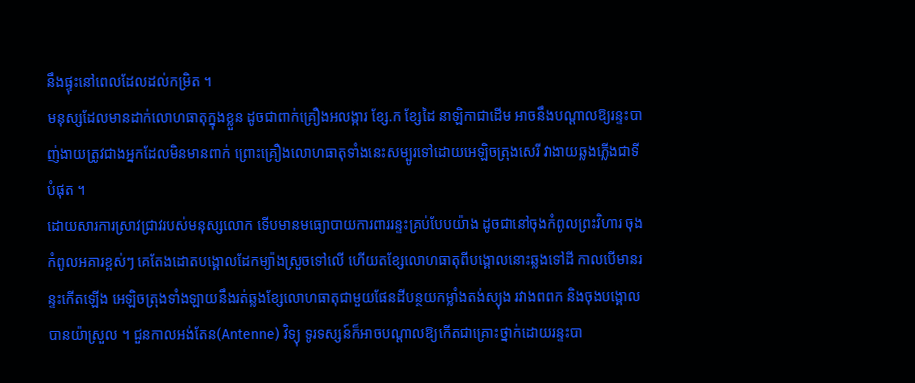នឹងផ្ទុះនៅពេលដែលដល់កម្រិត ។
មនុស្សដែលមានដាក់លោហធាតុក្នុងខ្លួន ដូចជាពាក់គ្រឿងអលង្ការ ខ្សែ.ក ខ្សែដៃ នាឡិកាជាដើម អាចនឹងបណ្តាលឱ្យរន្ទះបាញ់ងាយត្រូវជាងអ្នកដែលមិនមានពាក់ ព្រោះគ្រឿងលោហធាតុទាំងនេះសម្បូរទៅដោយអេឡិចត្រុងសេរី វាងាយឆ្លងភ្លើងជាទីបំផុត ។
ដោយសារការស្រាវជ្រាវរបស់មនុស្សលោក ទើបមានមធ្យោបាយការពាររន្ទះគ្រប់បែបយ៉ាង ដូចជានៅចុងកំពូលព្រះវិហារ ចុងកំពូលអគារខ្ពស់ៗ គេតែងដោតបង្គោលដែកម្យ៉ាងស្រួចទៅលើ ហើយតខ្សែលោហធាតុពីបង្គោលនោះឆ្លងទៅដី កាលបើមានរន្ទះកើតឡើង អេឡិចត្រុងទាំងឡាយនឹងរត់ឆ្លងខ្សែលោហធាតុជាមួយផែនដីបន្ថយកម្លាំងតង់ស្យុង រវាងពពក និងចុងបង្គោលបានយ៉ាស្រួល ។ ជួនកាលអង់តែន(Antenne) វិទ្យុ ទូរទស្សន៍ក៏អាចបណ្តាលឱ្យកើតជាគ្រោះថ្នាក់ដោយរន្ទះបា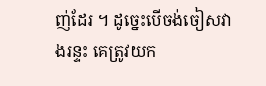ញ់ដែរ ។ ដូច្នេះបើចង់ចៀសវាងរន្ទះ គេត្រូវយក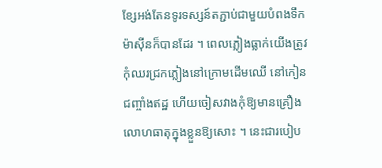ខ្សែអង់តែនទូរទស្សន៍តភ្ជាប់ជាមួយបំពងទឹកម៉ាស៊ីនក៏បានដែរ ។ ពេលភ្លៀងធ្លាក់យើងត្រូវកុំឈរជ្រកភ្លៀងនៅក្រោមដើមឈើ នៅកៀនជញ្ចាំងឥដ្ឋ ហើយចៀសវាងកុំឱ្យមានគ្រឿងលោហធាតុក្នុងខ្លួនឱ្យសោះ ។ នេះជារបៀប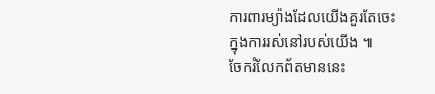ការពារម្យ៉ាងដែលយើងគួរតែចេះក្នុងការរស់នៅរបស់យើង ៕
ចែករំលែកព័តមាននេះ